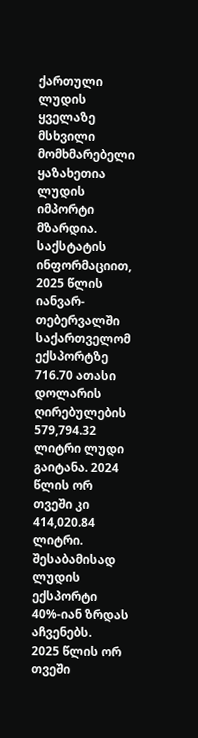ქართული ლუდის ყველაზე მსხვილი მომხმარებელი ყაზახეთია
ლუდის იმპორტი მზარდია. საქსტატის ინფორმაციით, 2025 წლის იანვარ-თებერვალში საქართველომ ექსპორტზე 716.70 ათასი დოლარის ღირებულების 579,794.32 ლიტრი ლუდი გაიტანა. 2024 წლის ორ თვეში კი 414,020.84 ლიტრი. შესაბამისად ლუდის ექსპორტი 40%-იან ზრდას აჩვენებს.
2025 წლის ორ თვეში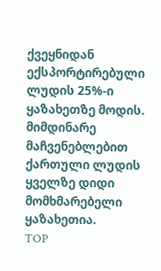ქვეყნიდან ექსპორტირებული ლუდის 25%-ი ყაზახეთზე მოდის. მიმდინარე მაჩვენებლებით ქართული ლუდის ყველზე დიდი მომხმარებელი ყაზახეთია.
TOP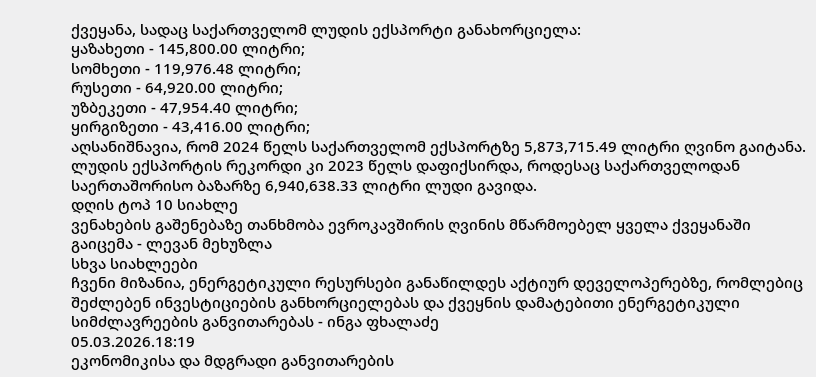ქვეყანა, სადაც საქართველომ ლუდის ექსპორტი განახორციელა:
ყაზახეთი - 145,800.00 ლიტრი;
სომხეთი - 119,976.48 ლიტრი;
რუსეთი - 64,920.00 ლიტრი;
უზბეკეთი - 47,954.40 ლიტრი;
ყირგიზეთი - 43,416.00 ლიტრი;
აღსანიშნავია, რომ 2024 წელს საქართველომ ექსპორტზე 5,873,715.49 ლიტრი ღვინო გაიტანა. ლუდის ექსპორტის რეკორდი კი 2023 წელს დაფიქსირდა, როდესაც საქართველოდან საერთაშორისო ბაზარზე 6,940,638.33 ლიტრი ლუდი გავიდა.
დღის ტოპ 10 სიახლე
ვენახების გაშენებაზე თანხმობა ევროკავშირის ღვინის მწარმოებელ ყველა ქვეყანაში გაიცემა - ლევან მეხუზლა
სხვა სიახლეები
ჩვენი მიზანია, ენერგეტიკული რესურსები განაწილდეს აქტიურ დეველოპერებზე, რომლებიც შეძლებენ ინვესტიციების განხორციელებას და ქვეყნის დამატებითი ენერგეტიკული სიმძლავრეების განვითარებას - ინგა ფხალაძე
05.03.2026.18:19
ეკონომიკისა და მდგრადი განვითარების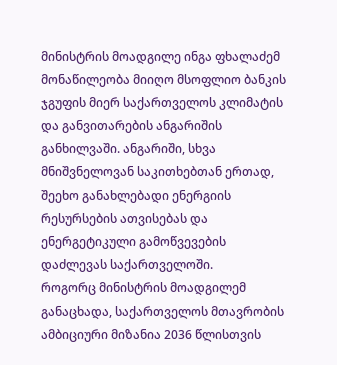მინისტრის მოადგილე ინგა ფხალაძემ მონაწილეობა მიიღო მსოფლიო ბანკის ჯგუფის მიერ საქართველოს კლიმატის და განვითარების ანგარიშის განხილვაში. ანგარიში, სხვა მნიშვნელოვან საკითხებთან ერთად, შეეხო განახლებადი ენერგიის რესურსების ათვისებას და ენერგეტიკული გამოწვევების დაძლევას საქართველოში.
როგორც მინისტრის მოადგილემ განაცხადა, საქართველოს მთავრობის ამბიციური მიზანია 2036 წლისთვის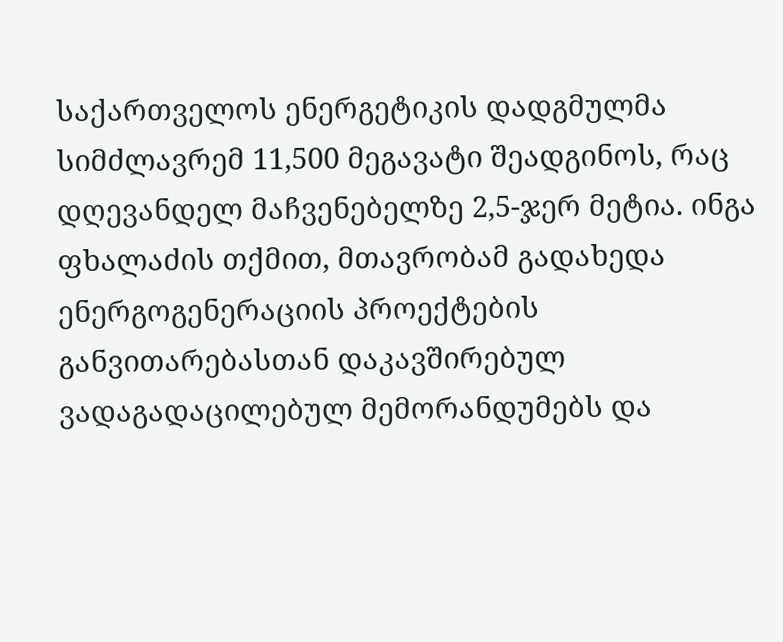საქართველოს ენერგეტიკის დადგმულმა სიმძლავრემ 11,500 მეგავატი შეადგინოს, რაც დღევანდელ მაჩვენებელზე 2,5-ჯერ მეტია. ინგა ფხალაძის თქმით, მთავრობამ გადახედა ენერგოგენერაციის პროექტების განვითარებასთან დაკავშირებულ ვადაგადაცილებულ მემორანდუმებს და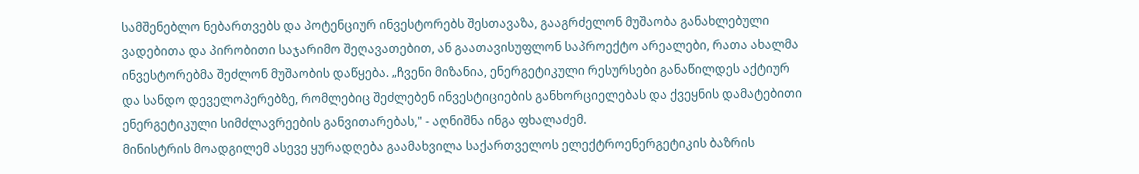სამშენებლო ნებართვებს და პოტენციურ ინვესტორებს შესთავაზა, გააგრძელონ მუშაობა განახლებული ვადებითა და პირობითი საჯარიმო შეღავათებით, ან გაათავისუფლონ საპროექტო არეალები, რათა ახალმა ინვესტორებმა შეძლონ მუშაობის დაწყება. „ჩვენი მიზანია, ენერგეტიკული რესურსები განაწილდეს აქტიურ და სანდო დეველოპერებზე, რომლებიც შეძლებენ ინვესტიციების განხორციელებას და ქვეყნის დამატებითი ენერგეტიკული სიმძლავრეების განვითარებას," - აღნიშნა ინგა ფხალაძემ.
მინისტრის მოადგილემ ასევე ყურადღება გაამახვილა საქართველოს ელექტროენერგეტიკის ბაზრის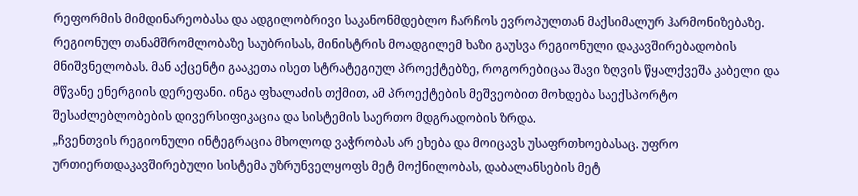რეფორმის მიმდინარეობასა და ადგილობრივი საკანონმდებლო ჩარჩოს ევროპულთან მაქსიმალურ ჰარმონიზებაზე.
რეგიონულ თანამშრომლობაზე საუბრისას, მინისტრის მოადგილემ ხაზი გაუსვა რეგიონული დაკავშირებადობის მნიშვნელობას. მან აქცენტი გააკეთა ისეთ სტრატეგიულ პროექტებზე, როგორებიცაა შავი ზღვის წყალქვეშა კაბელი და მწვანე ენერგიის დერეფანი. ინგა ფხალაძის თქმით, ამ პროექტების მეშვეობით მოხდება საექსპორტო შესაძლებლობების დივერსიფიკაცია და სისტემის საერთო მდგრადობის ზრდა.
„ჩვენთვის რეგიონული ინტეგრაცია მხოლოდ ვაჭრობას არ ეხება და მოიცავს უსაფრთხოებასაც. უფრო ურთიერთდაკავშირებული სისტემა უზრუნველყოფს მეტ მოქნილობას, დაბალანსების მეტ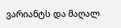ვარიანტს და მაღალ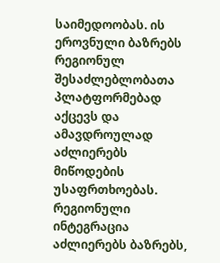საიმედოობას. ის ეროვნული ბაზრებს რეგიონულ შესაძლებლობათა პლატფორმებად აქცევს და ამავდროულად აძლიერებს მიწოდების უსაფრთხოებას. რეგიონული ინტეგრაცია აძლიერებს ბაზრებს,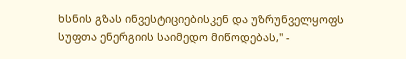ხსნის გზას ინვესტიციებისკენ და უზრუნველყოფს სუფთა ენერგიის საიმედო მიწოდებას," -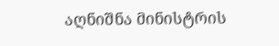აღნიშნა მინისტრის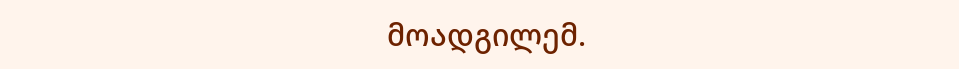მოადგილემ.